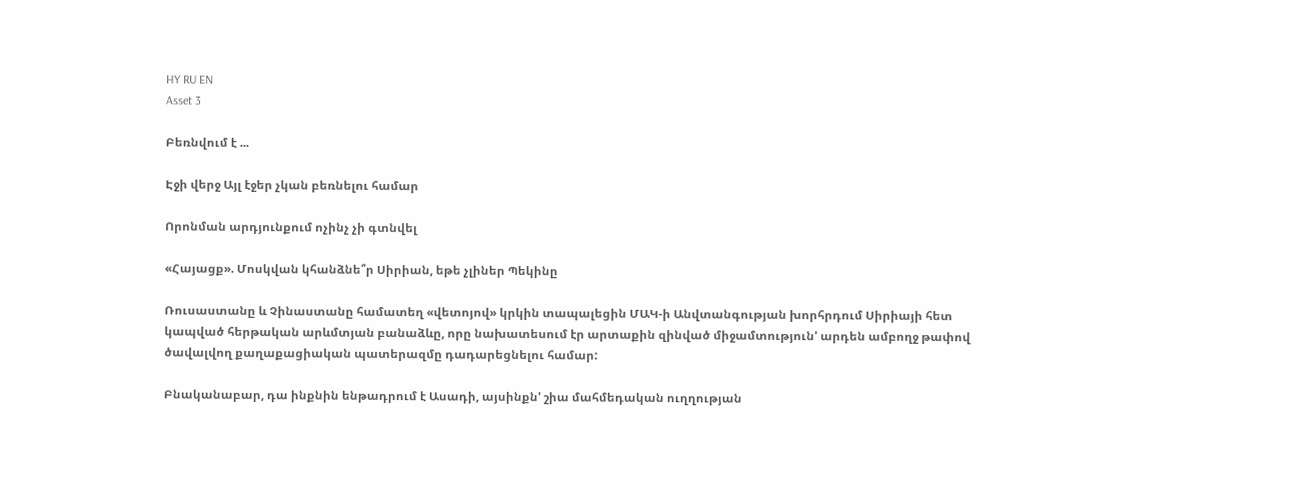HY RU EN
Asset 3

Բեռնվում է ...

Էջի վերջ Այլ էջեր չկան բեռնելու համար

Որոնման արդյունքում ոչինչ չի գտնվել

«Հայացք». Մոսկվան կհանձնե՞ր Սիրիան, եթե չլիներ Պեկինը

Ռուսաստանը և Չինաստանը համատեղ «վետոյով» կրկին տապալեցին ՄԱԿ-ի Անվտանգության խորհրդում Սիրիայի հետ կապված հերթական արևմտյան բանաձևը, որը նախատեսում էր արտաքին զինված միջամտություն' արդեն ամբողջ թափով ծավալվող քաղաքացիական պատերազմը դադարեցնելու համար:

Բնականաբար, դա ինքնին ենթադրում է Ասադի, այսինքն' շիա մահմեդական ուղղության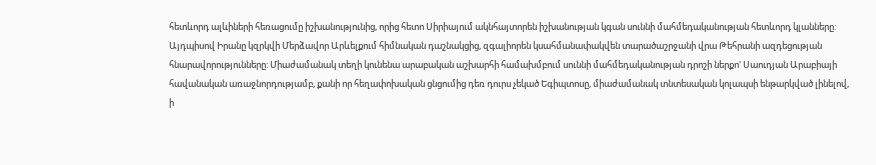հետևորդ ալևիների հեռացումը իշխանությունից, որից հետո Սիրիայում ակնհայտորեն իշխանության կգան սուննի մահմեդականության հետևորդ կլանները: Այդպիսով Իրանը կզրկվի Մերձավոր Արևելքում հիմնական դաշնակցից, զգալիորեն կսահմանափակվեն տարածաշրջանի վրա Թեհրանի ազդեցության հնարավորությունները: Միաժամանակ տեղի կունենա արաբական աշխարհի համախմբում սուննի մահմեդականության դրոշի ներքո' Սաուդյան Արաբիայի հավանական առաջնորդությամբ, քանի որ հեղափոխական ցնցումից դեռ դուրս չեկած Եգիպտոսը, միաժամանակ տնտեսական կոլապսի ենթարկված լինելով, ի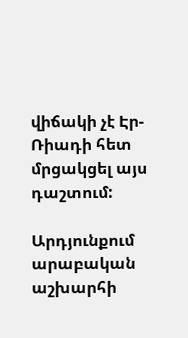վիճակի չէ Էր-Ռիադի հետ մրցակցել այս դաշտում:

Արդյունքում արաբական աշխարհի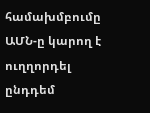համախմբումը ԱՄՆ-ը կարող է ուղղորդել ընդդեմ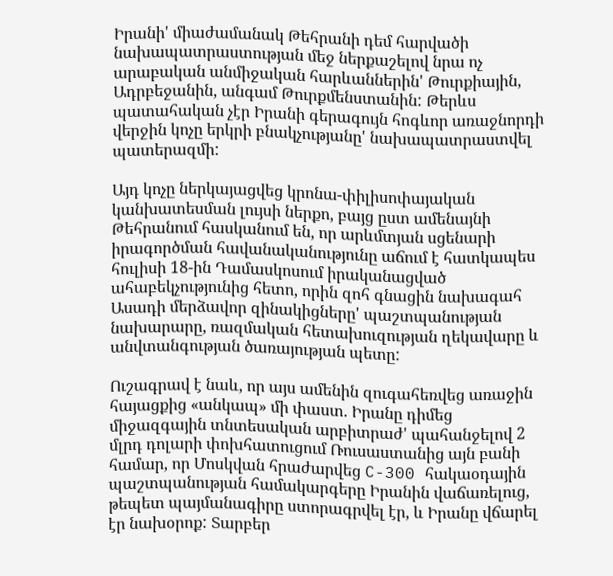Իրանի' միաժամանակ Թեհրանի դեմ հարվածի նախապատրաստության մեջ ներքաշելով նրա ոչ արաբական անմիջական հարևաններին' Թուրքիային, Ադրբեջանին, անգամ Թուրքմենստանին: Թերևս պատահական չէր Իրանի գերագույն հոգևոր առաջնորդի վերջին կոչը երկրի բնակչությանը' նախապատրաստվել պատերազմի:

Այդ կոչը ներկայացվեց կրոնա-փիլիսոփայական կանխատեսման լույսի ներքո, բայց ըստ ամենայնի Թեհրանում հասկանում են, որ արևմտյան սցենարի իրագործման հավանականությունը աճում է հատկապես հուլիսի 18-ին Դամասկոսում իրականացված ահաբեկչությունից հետո, որին զոհ գնացին նախագահ Ասադի մերձավոր զինակիցները' պաշտպանության նախարարը, ռազմական հետախուզության ղեկավարը և անվտանգության ծառայության պետը:

Ուշագրավ է նաև, որ այս ամենին զուգահեռվեց առաջին հայացքից «անկապ» մի փաստ. Իրանը դիմեց միջազգային տնտեսական արբիտրաժ' պահանջելով 2 մլրդ դոլարի փոխհատուցում Ռուսաստանից այն բանի համար, որ Մոսկվան հրաժարվեց C-300 հակաօդային պաշտպանության համակարգերը Իրանին վաճառելուց, թեպետ պայմանագիրը ստորագրվել էր, և Իրանը վճարել էր նախօրոք: Տարբեր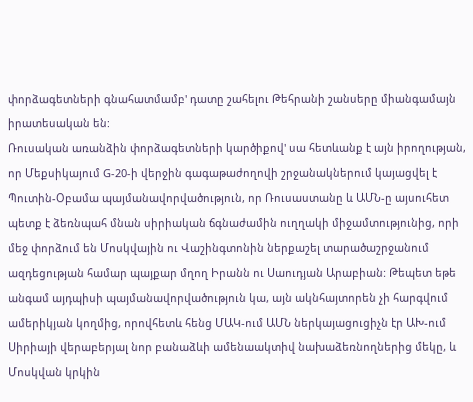փորձագետների գնահատմամբ' դատը շահելու Թեհրանի շանսերը միանգամայն իրատեսական են:
Ռուսական առանձին փորձագետների կարծիքով' սա հետևանք է այն իրողության, որ Մեքսիկայում G-20-ի վերջին գագաթաժողովի շրջանակներում կայացվել է Պուտին-Օբամա պայմանավորվածություն, որ Ռուսաստանը և ԱՄՆ-ը այսուհետ պետք է ձեռնպահ մնան սիրիական ճգնաժամին ուղղակի միջամտությունից, որի մեջ փորձում են Մոսկվային ու Վաշինգտոնին ներքաշել տարածաշրջանում ազդեցության համար պայքար մղող Իրանն ու Սաուդյան Արաբիան: Թեպետ եթե անգամ այդպիսի պայմանավորվածություն կա, այն ակնհայտորեն չի հարգվում ամերիկյան կողմից, որովհետև հենց ՄԱԿ-ում ԱՄՆ ներկայացուցիչն էր ԱԽ-ում Սիրիայի վերաբերյալ նոր բանաձևի ամենաակտիվ նախաձեռնողներից մեկը, և Մոսկվան կրկին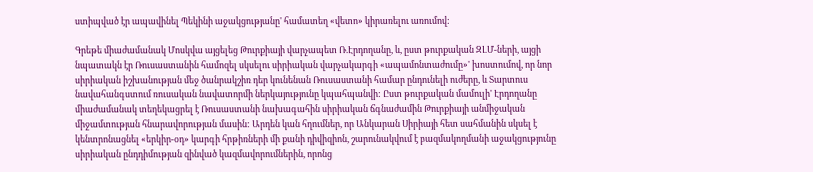ստիպված էր ապավինել Պեկինի աջակցությանը' համատեղ «վետո» կիրառելու առումով:

Գրեթե միաժամանակ Մոսկվա այցելեց Թուրքիայի վարչապետ Ռ.Էրդողանը, և, ըստ թուրքական ԶԼՄ-ների, այցի նպատակն էր Ռուսաստանին համոզել սկսելու սիրիական վարչակարգի «ապամոնտաժումը»' խոստումով, որ նոր սիրիական իշխանության մեջ ծանրակշիռ դեր կունենան Ռուսաստանի համար ընդունելի ուժերը, և Տարտուս նավահանգստում ռուսական նավատորմի ներկայությունը կպահպանվի: Ըստ թուրքական մամուլի' Էրդողանը միաժամանակ տեղեկացրել է Ռուսաստանի նախագահին սիրիական ճգնաժամին Թուրքիայի անմիջական միջամտության հնարավորության մասին: Արդեն կան հղումներ, որ Անկարան Սիրիայի հետ սահմանին սկսել է կենտրոնացնել «երկիր-օդ» կարգի հրթիռների մի քանի դիվիզիոն, շարունակվում է բազմակողմանի աջակցությունը սիրիական ընդդիմության զինված կազմավորումներին, որոնց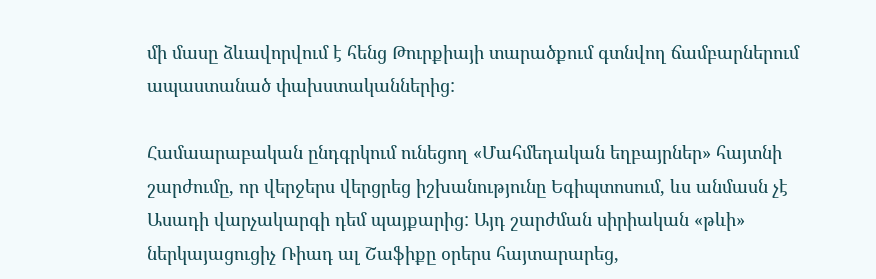մի մասը ձևավորվում է հենց Թուրքիայի տարածքում գտնվող ճամբարներում ապաստանած փախստականներից:

Համաարաբական ընդգրկում ունեցող «Մահմեդական եղբայրներ» հայտնի շարժումը, որ վերջերս վերցրեց իշխանությունը Եգիպտոսում, ևս անմասն չէ Ասադի վարչակարգի դեմ պայքարից: Այդ շարժման սիրիական «թևի» ներկայացուցիչ Ռիադ ալ Շաֆիքը օրերս հայտարարեց,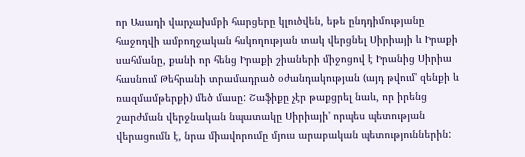որ Ասադի վարչախմբի հարցերը կլուծվեն, եթե ընդդիմությանը հաջողվի ամբողջական հսկողության տակ վերցնել Սիրիայի և Իրաքի սահմանը, քանի որ հենց Իրաքի շիաների միջոցով է Իրանից Սիրիա հասնում Թեհրանի տրամադրած օժանդակության (այդ թվում' զենքի և ռազմամթերքի) մեծ մասը: Շաֆիքը չէր թաքցրել նաև, որ իրենց շարժման վերջնական նպատակը Սիրիայի' որպես պետության վերացումն է, նրա միավորումը մյուս արաբական պետություններին: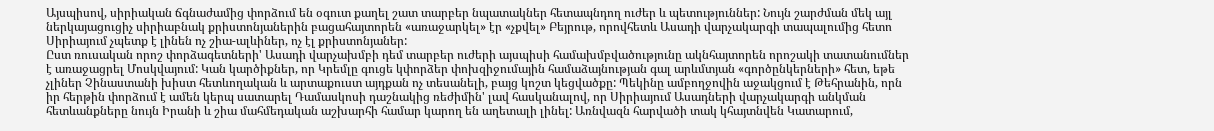Այսպիսով, սիրիական ճգնաժամից փորձում են օգուտ քաղել շատ տարբեր նպատակներ հետապնդող ուժեր և պետություններ: Նույն շարժման մեկ այլ ներկայացուցիչ սիրիաբնակ քրիստոնյաներին բացահայտորեն «առաջարկել» էր «չքվել» Բեյրութ, որովհետև Ասադի վարչակարգի տապալումից հետո Սիրիայում չպետք է լինեն ոչ շիա-ալևիներ, ոչ էլ քրիստոնյաներ:
Ըստ ռուսական որոշ փորձագետների' Ասադի վարչախմբի դեմ տարբեր ուժերի այսպիսի համախմբվածությունը ակնհայտորեն որոշակի տատանումներ է առաջացրել Մոսկվայում: Կան կարծիքներ, որ Կրեմլը գուցե կփորձեր փոխզիջումային համաձայնության գալ արևմտյան «գործընկերների» հետ, եթե չլիներ Չինաստանի խիստ հետևողական և արտաքուստ այդքան ոչ տեսանելի, բայց կոշտ կեցվածքը: Պեկինը ամբողջովին աջակցում է Թեհրանին, որն իր հերթին փորձում է ամեն կերպ սատարել Դամասկոսի դաշնակից ռեժիմին' լավ հասկանալով, որ Սիրիայում Ասադների վարչակարգի անկման հետևանքները նույն Իրանի և շիա մահմեդական աշխարհի համար կարող են աղետալի լինել: Առնվազն հարվածի տակ կհայտնվեն Կատարում,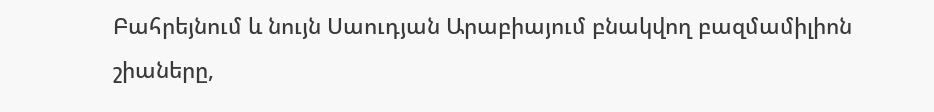Բահրեյնում և նույն Սաուդյան Արաբիայում բնակվող բազմամիլիոն շիաները,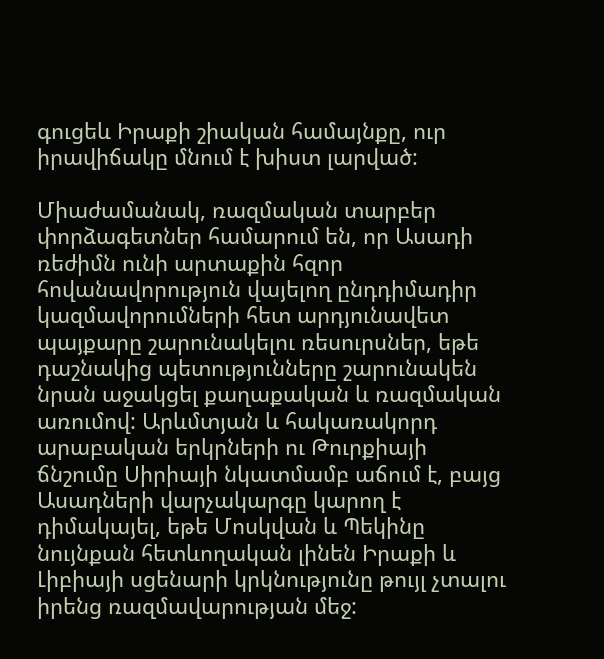գուցեև Իրաքի շիական համայնքը, ուր իրավիճակը մնում է խիստ լարված:

Միաժամանակ, ռազմական տարբեր փորձագետներ համարում են, որ Ասադի ռեժիմն ունի արտաքին հզոր հովանավորություն վայելող ընդդիմադիր կազմավորումների հետ արդյունավետ պայքարը շարունակելու ռեսուրսներ, եթե դաշնակից պետությունները շարունակեն նրան աջակցել քաղաքական և ռազմական առումով: Արևմտյան և հակառակորդ արաբական երկրների ու Թուրքիայի ճնշումը Սիրիայի նկատմամբ աճում է, բայց Ասադների վարչակարգը կարող է դիմակայել, եթե Մոսկվան և Պեկինը նույնքան հետևողական լինեն Իրաքի և Լիբիայի սցենարի կրկնությունը թույլ չտալու իրենց ռազմավարության մեջ: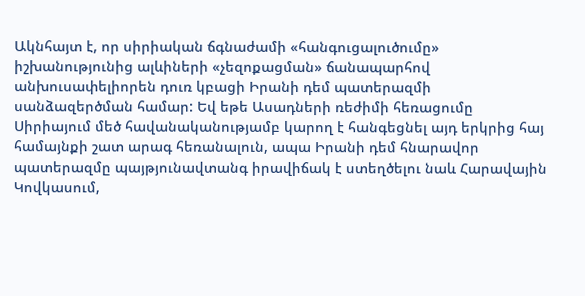Ակնհայտ է, որ սիրիական ճգնաժամի «հանգուցալուծումը» իշխանությունից ալևիների «չեզոքացման» ճանապարհով անխուսափելիորեն դուռ կբացի Իրանի դեմ պատերազմի սանձազերծման համար: Եվ եթե Ասադների ռեժիմի հեռացումը Սիրիայում մեծ հավանականությամբ կարող է հանգեցնել այդ երկրից հայ համայնքի շատ արագ հեռանալուն, ապա Իրանի դեմ հնարավոր պատերազմը պայթյունավտանգ իրավիճակ է ստեղծելու նաև Հարավային Կովկասում,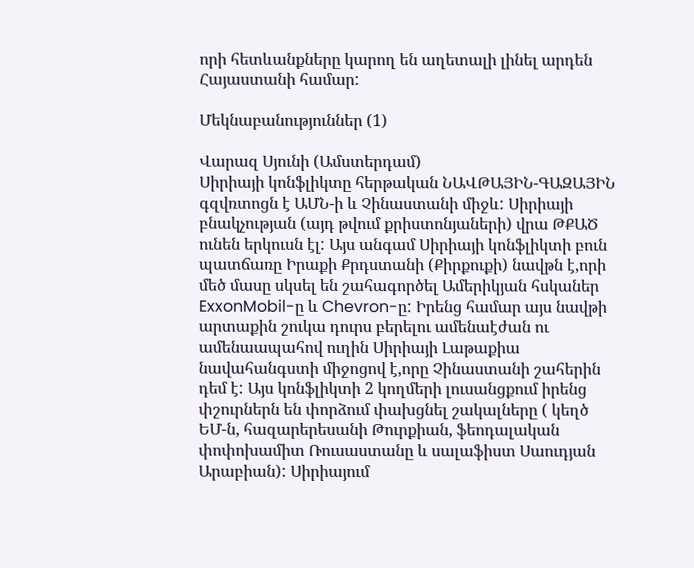որի հետևանքները կարող են աղետալի լինել արդեն Հայաստանի համար:

Մեկնաբանություններ (1)

Վարազ Սյունի (Ամստերդամ)
Սիրիայի կոնֆլիկտը հերթական ՆԱՎԹԱՅԻՆ-ԳԱԶԱՅԻՆ գզվռտոցն է ԱՄՆ-ի և Չինաստանի միջև: Սիրիայի բնակչության (այդ թվում քրիստոնյաների) վրա ԹՔԱԾ ունեն երկուսն էլ: Այս անգամ Սիրիայի կոնֆլիկտի բուն պատճառը Իրաքի Քրդստանի (Քիրքուքի) նավթն է,որի մեծ մասը սկսել են շահագործել Ամերիկյան հսկաներ ExxonMobil-ը և Chevron-ը: Իրենց համար այս նավթի արտաքին շուկա դուրս բերելու ամենաէժան ու ամենաապահով ուղին Սիրիայի Լաթաքիա նավահանգստի միջոցով է,որը Չինաստանի շահերին դեմ է: Այս կոնֆլիկտի 2 կողմերի լուսանցքում իրենց փշուրներն են փորձում փախցնել շակալները ( կեղծ ԵՄ-ն, հազարերեսանի Թուրքիան, ֆեոդալական փոփոխամիտ Ռուսաստանը և սալաֆիստ Սաուդյան Արաբիան): Սիրիայում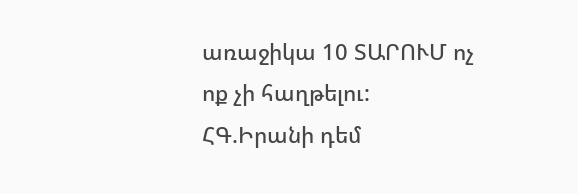առաջիկա 10 ՏԱՐՈՒՄ ոչ ոք չի հաղթելու: ՀԳ.Իրանի դեմ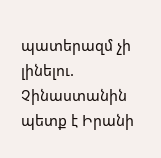պատերազմ չի լինելու. Չինաստանին պետք է Իրանի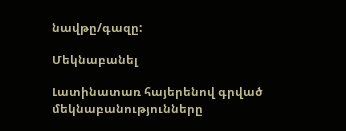նավթը/գազը:

Մեկնաբանել

Լատինատառ հայերենով գրված մեկնաբանությունները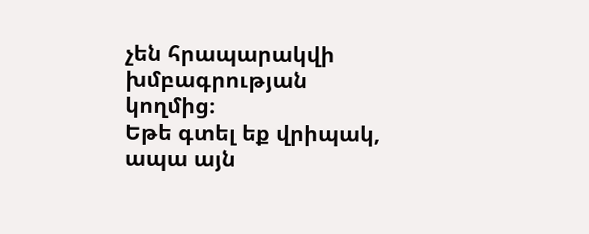չեն հրապարակվի խմբագրության կողմից։
Եթե գտել եք վրիպակ, ապա այն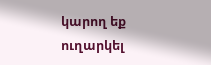կարող եք ուղարկել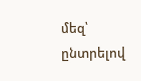մեզ՝ ընտրելով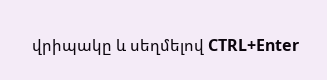վրիպակը և սեղմելով CTRL+Enter